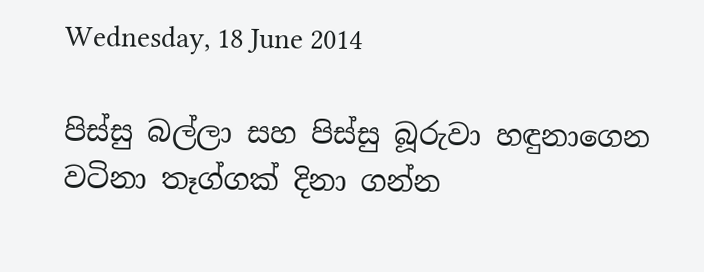Wednesday, 18 June 2014

පිස්සු බල්ලා සහ පිස්සු බූරුවා හඳුනාගෙන වටිනා තෑග්ගක් දිනා ගන්න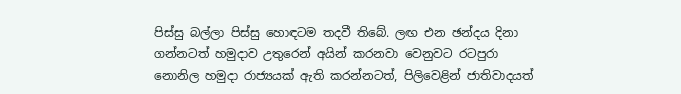පිස්සු බල්ලා පිස්සු හොඳටම තදවී තිබේ. ලඟ එන ඡන්දය දිනා ගන්නටත් හමුදාව උතුරෙන් අයින් කරනවා වෙනුවට රටපුරා නොනිල හමුදා රාජ්‍යයක් ඇති කරන්නටත්, පිලිවෙළින් ජාතිවාදයත්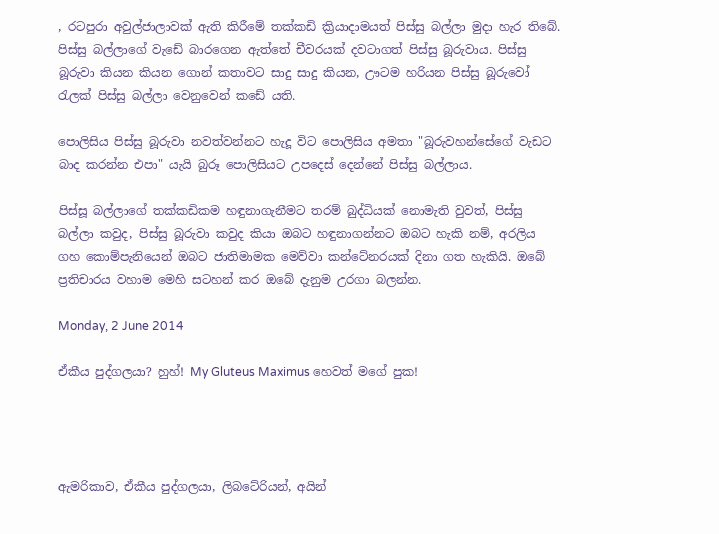, රටපුරා අවුල්ජාලාවක් ඇති කිරීමේ තක්කඩි ක්‍රියාදාමයත් පිස්සු බල්ලා මුදා හැර තිබේ. පිස්සු බල්ලාගේ වැඩේ බාරගෙන ඇත්තේ චීවරයක් දවටාගත් පිස්සු බූරුවාය. පිස්සු බූරුවා කියන කියන ගොන් කතාවට සාදු සාදු කියන, ඌටම හරියන පිස්සු බූරුවෝ රැලක් පිස්සු බල්ලා වෙනුවෙන් කඩේ යති.

පොලිසිය පිස්සු බූරුවා නවත්වන්නට හැදූ විට පොලිසිය අමතා "බූරුවහන්සේගේ වැඩට බාද කරන්න එපා" යැයි බුරූ පොලිසියට උපදෙස් දෙන්නේ පිස්සු බල්ලාය.

පිස්සූ බල්ලාගේ තක්කඩිකම හඳුනාගැනීමට තරම් බුද්ධියක් නොමැති වුවත්, පිස්සු බල්ලා කවුද, පිස්සු බූරුවා කවුද කියා ඔබට හඳුනාගන්නට ඔබට හැකි නම්, අරලිය ගහ කොම්පැනියෙන් ඔබට ජාතිමාමක මෙව්වා කන්ටේනරයක් දිනා ගත හැකියි. ඔබේ ප්‍රතිචාරය වහාම මෙහි සටහන් කර ඔබේ දැනුම උරගා බලන්න.

Monday, 2 June 2014

ඒකීය පුද්ගලයා? හුහ්! My Gluteus Maximus හෙවත් මගේ පුක!




ඇමරිකාව, ඒකීය පුද්ගලයා, ලිබටේරියන්, අයින්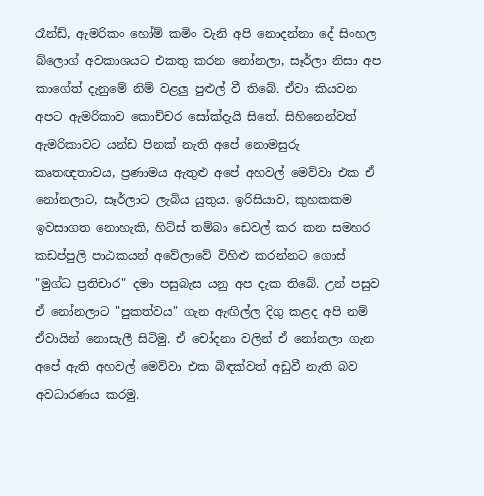රෑන්ඩ්, ඇමරිකං හෝම් කමිං වැනි අපි නොදන්නා දේ සිංහල බ්ලොග් අවකාශයට එකතු කරන නෝනලා, සෑර්ලා නිසා අප කාගේත් දැනුමේ නිම් වළලු පුළුල් වී තිබේ. ඒවා කියවන අපට ඇමරිකාව කොච්චර සෝක්දැයි සිතේ. සිහිනෙන්වත් ඇමරිකාවට යන්ඩ පිනක් නැති අපේ නොමසුරු කෘතඥතාවය, ප්‍රණාමය ඇතුළු අපේ අහවල් මෙව්වා එක ඒ නෝනලාට, සෑර්ලාට ලැබිය යුතුය. ඉරිසියාව, කුහකකම ඉවසාගත නොහැකි, හිට්ස් තම්බා ඩෙවල් කර කන සමහර කඩප්පුලි පාඨකයන් අවේලාවේ විහිළු කරන්නට ගොස් "මුග්ධ ප්‍රතිචාර" දමා පසුබැස යනු අප දැක තිබේ. උන් පසුව ඒ නෝනලාට "පුකත්වය" ගැන ඇඟිල්ල දිගු කළද අපි නම් ඒවායින් නොසැලී සිටිමු. ඒ චෝදනා වලින් ඒ නෝනලා ගැන අපේ ඇති අහවල් මෙව්වා එක බිඳක්වත් අඩුවී නැති බව අවධාරණය කරමු.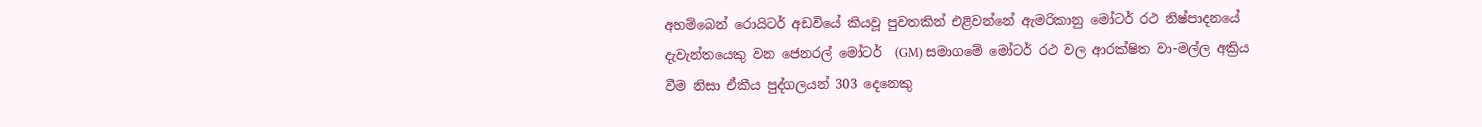අහම්බෙන් රොයිටර් අඩවියේ කියවූ පුවතකින් එළිවන්නේ ඇමරිකානු මෝටර් රථ නිෂ්පාදනයේ දැවැන්තයෙකු වන ජෙනරල් මෝටර්  (GM) සමාගමේ මෝටර් රථ වල ආරක්ෂිත වා-මල්ල අක්‍රිය වීම නිසා ඒකීය පුද්ගලයන් 303 දෙනෙකු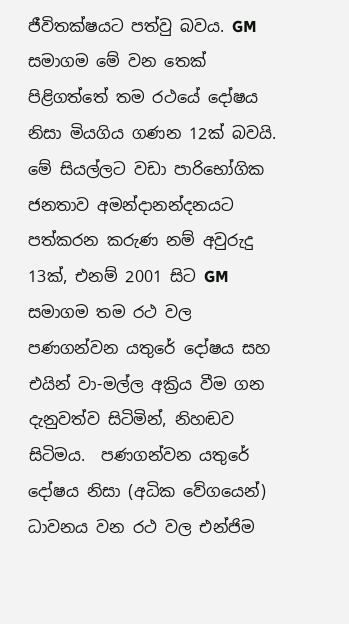ජීවිතක්ෂයට පත්වු බවය. GM සමාගම මේ වන තෙක් පිළිගත්තේ තම රථයේ දෝෂය නිසා මියගිය ගණන 12ක් බවයි. මේ සියල්ලට වඩා පාරිභෝගික ජනතාව අමන්දානන්දනයට පත්කරන කරුණ නම් අවුරුදු 13ක්, එනම් 2001 සිට GM සමාගම තම රථ වල පණගන්වන යතුරේ දෝෂය සහ එයින් වා-මල්ල අක්‍රිය වීම ගන දැනුවත්ව සිටිමින්, නිහඬව සිටිමය.  පණගන්වන යතුරේ දෝෂය නිසා (අධික වේගයෙන්) ධාවනය වන රථ වල එන්ජිම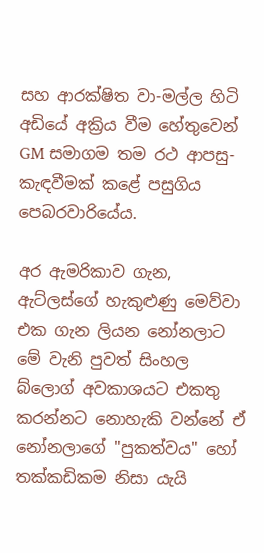සහ ආරක්ෂිත වා-මල්ල හිටි අඩියේ අක්‍රිය වීම හේතුවෙන් GM සමාගම තම රථ ආපසු-කැඳවීමක් කළේ පසුගිය පෙබරවාරියේය.

අර ඇමරිකාව ගැන, ඇට්ලස්ගේ හැකුළුණු මෙව්වා එක ගැන ලියන නෝනලාට මේ වැනි පුවත් සිංහල බ්ලොග් අවකාශයට එකතු කරන්නට නොහැකි වන්නේ ඒ නෝනලාගේ "පුකත්වය" හෝ තක්කඩිකම නිසා යැයි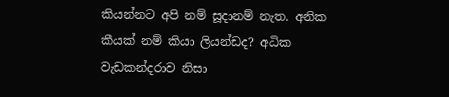කියන්නට අපි නම් සූදානම් නැත. අනික කීයක් නම් කියා ලියන්ඩද? අධික වැඩකන්දරාව නිසා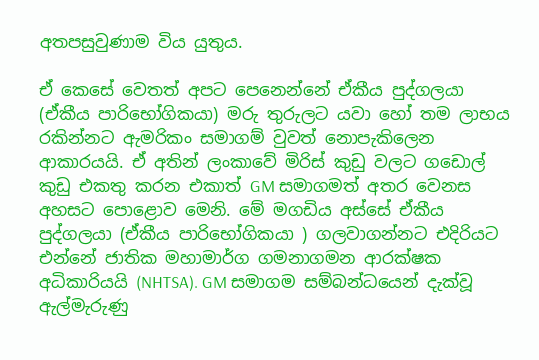අතපසුවුණාම විය යුතුය.

ඒ කෙසේ වෙතත් අපට පෙනෙන්නේ ඒකීය පුද්ගලයා (ඒකීය පාරිභෝගිකයා) මරු තුරුලට යවා හෝ තම ලාභය රකින්නට ඇමරිකං සමාගම් වුවත් නොපැකිලෙන ආකාරයයි. ඒ අතින් ලංකාවේ මිරිස් කුඩු වලට ගඩොල් කුඩු එකතු කරන එකාත් GM සමාගමත් අතර වෙනස අහසට පොළොව මෙනි. මේ මගඩිය අස්සේ ඒකීය පුද්ගලයා (ඒකීය පාරිභෝගිකයා ) ගලවාගන්නට එදිරියට එන්නේ ජාතික මහාමාර්ග ගමනාගමන ආරක්ෂක අධිකාරියයි (NHTSA). GM සමාගම සම්බන්ධයෙන් දැක්වූ ඇල්මැරුණු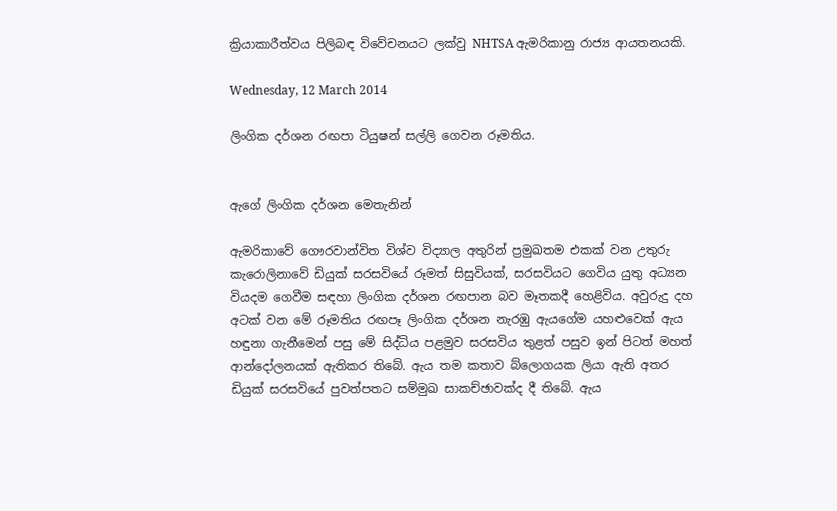ක්‍රියාකාරීත්වය පිලිබඳ විවේචනයට ලක්වු NHTSA ඇමරිකානු රාජ්‍ය ආයතනයකි.

Wednesday, 12 March 2014

ලිංගික දර්ශන රඟපා ටියුෂන් සල්ලි ගෙවන රූමතිය.


ඇගේ ලිංගික දර්ශන මෙතැනින්

ඇමරිකාවේ ගෞරවාන්විත විශ්ව විද්‍යාල අතුරින් ප්‍රමුඛතම එකක් වන උතුරු කැරොලිනාවේ ඩියුක් සරසවියේ රූමත් සිසුවියක්, සරසවියට ගෙවිය යුතු අධ්‍යන වියදම ගෙවීම සඳහා ලිංගික දර්ශන රඟපාන බව මෑතකදී හෙළිවිය. අවුරුදු දහ අටක් වන මේ රූමතිය රඟපෑ ලිංගික දර්ශන නැරඹු ඇයගේම යහළුවෙක් ඇය හඳුනා ගැනීමෙන් පසු මේ සිද්ධිය පළමුව සරසවිය තුළත් පසුව ඉන් පිටත් මහත් ආන්දෝලනයක් ඇතිකර තිබේ. ඇය තම කතාව බ්ලොගයක ලියා ඇති අතර ඩියුක් සරසවියේ පුවත්පතට සම්මුඛ සාකච්ඡාවක්ද දී තිබේ. ඇය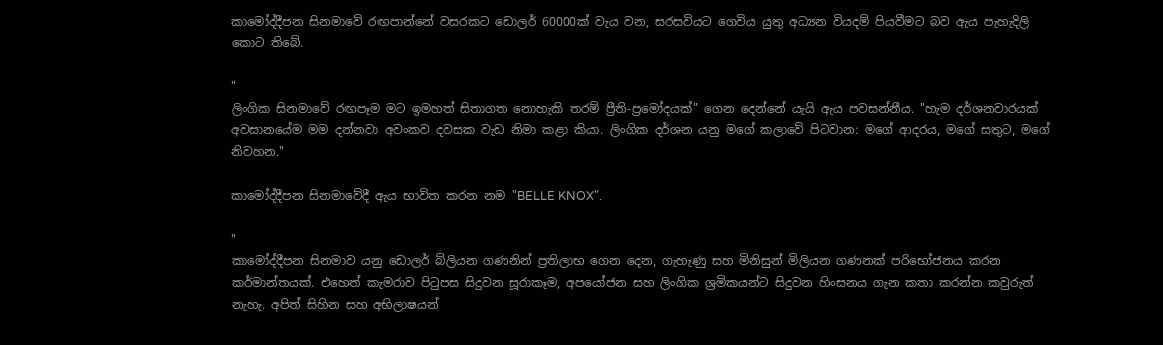කාමෝද්දීපන සිනමාවේ රඟපාන්නේ වසරකට ඩොලර් 60000ක් වැය වන, සරසවියට ගෙවිය යුතු අධ්‍යන වියදම් පියවීමට බව ඇය පැහැදිලි කොට තිබේ.

"
ලිංගික සිනමාවේ රඟපෑම මට ඉමහත් සිතාගත නොහැකි තරම් ප්‍රීති-ප්‍රමෝදයක්" ගෙන දෙන්නේ යැයි ඇය පවසන්නීය. "හැම දර්ශනවාරයක් අවසානයේම මම දන්නවා අවංකව දවසක වැඩ නිමා කළා කියා. ලිංගික දර්ශන යනු මගේ කලාවේ පිටවාන: මගේ ආදරය, මගේ සතුට, මගේ නිවහන."

කාමෝද්දීපන සිනමාවේදී ඇය භාවිත කරන නම "BELLE KNOX".

"
කාමෝද්දීපන සිනමාව යනු ඩොලර් බිලියන ගණනින් ප්‍රතිලාභ ගෙන දෙන, ගැහැණු සහ මිනිසුන් මිලියන ගණනක් පරිභෝජනය කරන කර්මාන්තයක්. එහෙත් කැමරාව පිටුපස සිදුවන සූරාකෑම, අපයෝජන සහ ලිංගික ශ්‍රමිකයන්ට සිදුවන හිංසනය ගැන කතා කරන්න කවුරුත් නැහැ. අපිත් සිහින සහ අභිලාෂයන්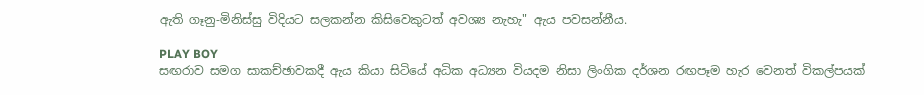ඇති ගෑනු-මිනිස්සු විදියට සලකන්න කිසිවෙකුටත් අවශ්‍ය නැහැ" ඇය පවසන්නීය.

PLAY BOY
සඟරාව සමග සාකච්ඡාවකදී ඇය කියා සිටියේ අධික අධ්‍යන වියදම නිසා ලිංගික දර්ශන රඟපෑම හැර වෙනත් විකල්පයක්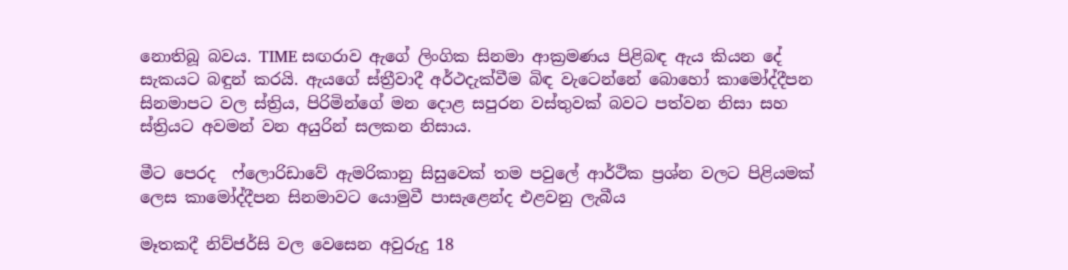නොතිබූ බවය. TIME සඟරාව ඇගේ ලිංගික සිනමා ආක්‍රමණය පිළිබඳ ඇය කියන දේ සැකයට බඳුන් කරයි. ඇයගේ ස්ත්‍රීවාදී අර්ථදැක්වීම බිඳ වැටෙන්නේ බොහෝ කාමෝද්දීපන සිනමාපට වල ස්ත්‍රිය, පිරිමින්ගේ මන දොළ සපුරන වස්තුවක් බවට පත්වන නිසා සහ ස්ත්‍රියට අවමන් වන අයුරින් සලකන නිසාය.

මීට පෙරද  ෆ්ලොරිඩාවේ ඇමරිකානු සිසුවෙක් තම පවුලේ ආර්ථික ප්‍රශ්න වලට පිළියමක් ලෙස කාමෝද්දීපන සිනමාවට යොමුවී පාසැළෙන්ද එළවනු ලැබීය

මෑතකදී නිව්ජර්සි වල වෙසෙන අවුරුදු 18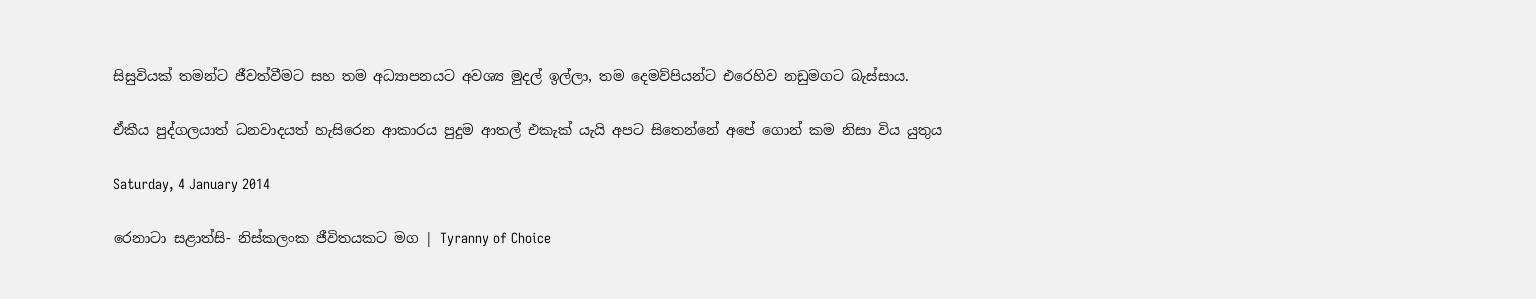සිසුවියක් තමන්ට ජීවත්වීමට සහ තම අධ්‍යාපනයට අවශ්‍ය මුදල් ඉල්ලා, තම දෙමව්පියන්ට එරෙහිව නඩුමගට බැස්සාය.

ඒකීය පුද්ගලයාත් ධනවාදයත් හැසිරෙන ආකාරය පුදුම ආතල් එකැක් යැයි අපට සිතෙන්නේ අපේ ගොන් කම නිසා විය යුතුය

Saturday, 4 January 2014

රෙනාටා සළාත්සි- නිස්කලංක ජීවිතයකට මග | Tyranny of Choice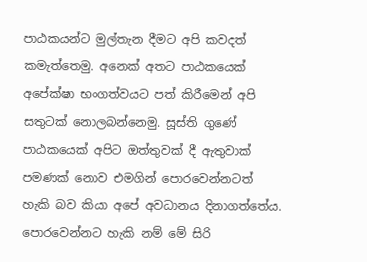පාඨකයන්ට මුල්තැන දීමට අපි කවදත් කමැත්තෙමු. අනෙක් අතට පාඨකයෙක් අපේක්ෂා භංගත්වයට පත් කිරීමෙන් අපි සතුටක් නොලබන්නෙමු. සූස්ති ගුණේ පාඨකයෙක් අපිට ඔත්තුවක් දී ඇතුවාක් පමණක් නොව එමගින් පොරවෙන්නටත් හැකි බව කියා අපේ අවධානය දිනාගත්තේය. පොරවෙන්නට හැකි නම් මේ සිරි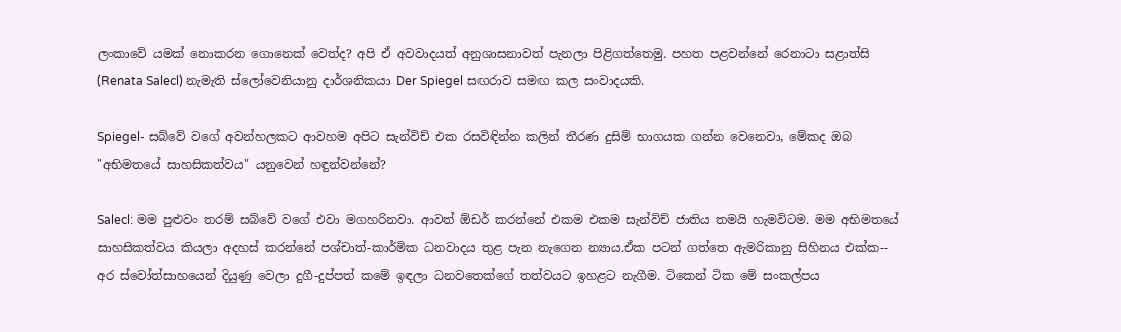ලංකාවේ යමක් නොකරන ගොනෙක් වෙත්ද? අපි ඒ අවවාදයත් අනුශාසනාවත් පැනලා පිළිගත්තෙමු. පහත පළවන්නේ රෙනාටා සළාත්සි  (Renata Salecl) නැමැති ස්ලෝවෙනියානු දාර්ශනිකයා Der Spiegel සඟරාව සමඟ කල සංවාදයකි.

Spiegel- සබ්වේ වගේ අවන්හලකට ආවහම අපිට සැන්විච් එක රසවිඳින්න කලින් තීරණ දුසිම් භාගයක ගන්න වෙනෙවා, මේකද ඔබ "අභිමතයේ සාහසිකත්වය" යනුවෙන් හඳුන්වන්නේ?

Salecl: මම පුළුවං තරම් සබ්වේ වගේ එවා මගහරිනවා. ආවත් ඕඩර් කරන්නේ එකම එකම සැන්විච් ජාතිය තමයි හැමවිටම. මම අභිමතයේ සාහසිකත්වය කියලා අදහස් කරන්නේ පශ්චාත්-කාර්මික ධනවාදය තුළ පැන නැගෙන න්‍යාය.ඒක පටන් ගත්තෙ ඇමරිකානු සිහිනය එක්ක-- අර ස්වෝත්සාහයෙන් දියුණු වෙලා දුගී-දුප්පත් කමේ ඉඳලා ධනවතෙක්ගේ තත්වයට ඉහළට නැගීම. ටිකෙන් ටික මේ සංකල්පය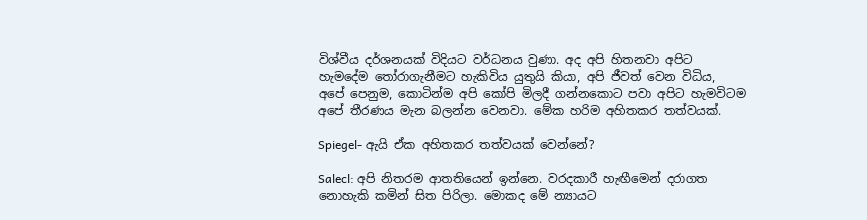විශ්වීය දර්ශනයක් විදියට වර්ධනය වුණා. අද අපි හිතනවා අපිට හැමදේම තෝරාගැනීමට හැකිවිය යුතුයි කියා, අපි ජීවත් වෙන විධිය, අපේ පෙනුම, කොටින්ම අපි කෝපි මිලදී ගන්නකොට පවා අපිට හැමවිටම අපේ තීරණය මැන බලන්න වෙනවා. මේක හරිම අහිතකර තත්වයක්.

Spiegel- ඇයි ඒක අහිතකර තත්වයක් වෙන්නේ?

Salecl: අපි නිතරම ආතතියෙන් ඉන්නෙ. වරදකාරී හැඟීමෙන් දරාගත නොහැකි කමින් සිත පිරිලා. මොකද මේ න්‍යායට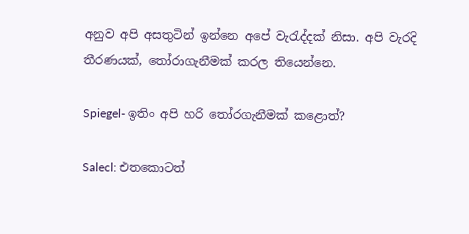අනුව අපි අසතුටින් ඉන්නෙ අපේ වැරැද්දක් නිසා. අපි වැරදි තීරණයක්, තෝරාගැනීමක් කරල තියෙන්නෙ.

Spiegel- ඉතිං අපි හරි තෝරගැනීමක් කළොත්?

Salecl: එතකොටත්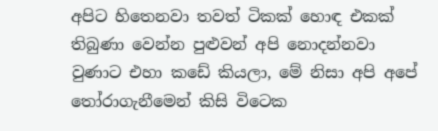අපිට හිතෙනවා තවත් ටිකක් හොඳ එකක් තිබුණා වෙන්න පුළුවන් අපි නොදන්නවා වුණාට එහා කඩේ කියලා, මේ නිසා අපි අපේ තෝරාගැනීමෙන් කිසි විටෙක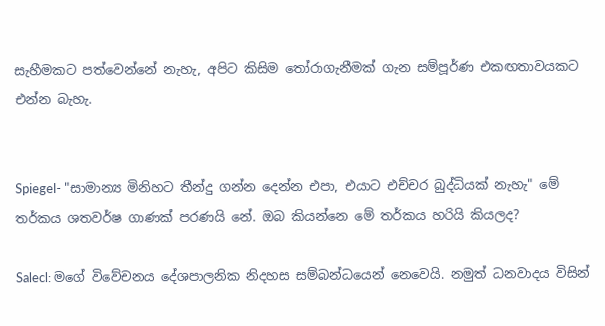සැහීමකට පත්වෙන්නේ නැහැ, අපිට කිසිම තෝරාගැනීමක් ගැන සම්පූර්ණ එකඟතාවයකට එන්න බැහැ.


Spiegel- "සාමාන්‍ය මිනිහට තීන්දු ගන්න දෙන්න එපා, එයාට එච්චර බුද්ධියක් නැහැ" මේ තර්කය ශතවර්ෂ ගාණක් පරණයි නේ. ඔබ කියන්නෙ මේ තර්කය හරියි කියලද?

Salecl: මගේ විවේචනය දේශපාලනික නිදහස සම්බන්ධයෙන් නෙවෙයි. නමුත් ධනවාදය විසින්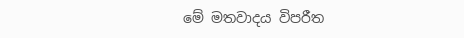මේ මතවාදය විපරීත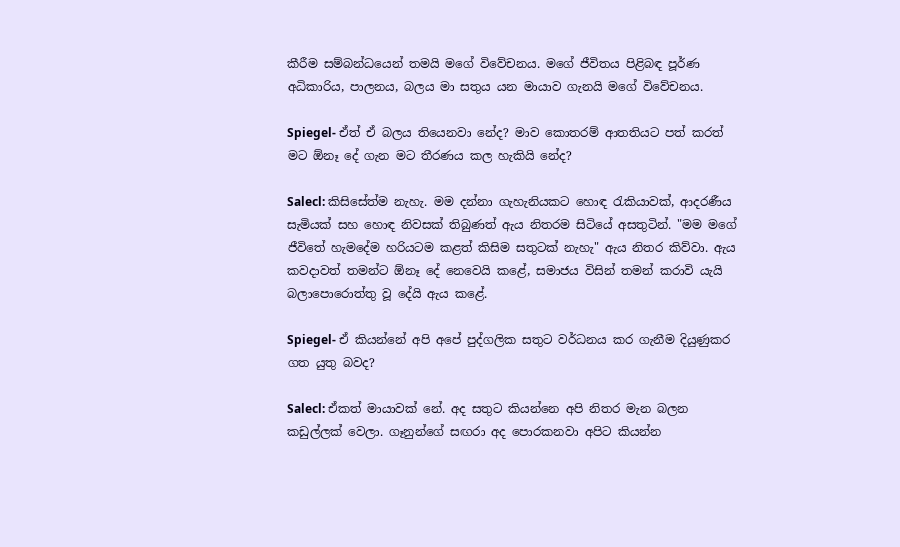කීරීම සම්බන්ධයෙන් තමයි මගේ විවේචනය. මගේ ජීවිතය පිළිබඳ පූර්ණ අධිකාරිය, පාලනය, බලය මා සතුය යන මායාව ගැනයි මගේ විවේචනය.

Spiegel- ඒත් ඒ බලය තියෙනවා නේද? මාව කොතරම් ආතතියට පත් කරත් මට ඕනෑ දේ ගැන මට තීරණය කල හැකියි නේද?

Salecl: කිසිසේත්ම නැහැ. මම දන්නා ගැහැනියකට හොඳ රැකියාවක්, ආදරණීය සැමියක් සහ හොඳ නිවසක් තිබුණත් ඇය නිතරම සිටියේ අසතුටින්. "මම මගේ ජීවිතේ හැමදේම හරියටම කළත් කිසිම සතුටක් නැහැ" ඇය නිතර කිව්වා. ඇය කවදාවත් තමන්ට ඕනෑ දේ නෙවෙයි කළේ, සමාජය විසින් තමන් කරාවි යැයි බලාපොරොත්තු වූ දේයි ඇය කළේ.

Spiegel- ඒ කියන්නේ අපි අපේ පුද්ගලික සතුට වර්ධනය කර ගැනීම දියුණුකර ගත යුතු බවද?

Salecl: ඒකත් මායාවක් නේ. අද සතුට කියන්නෙ අපි නිතර මැන බලන කඩුල්ලක් වෙලා. ගෑනුන්ගේ සඟරා අද පොරකනවා අපිට කියන්න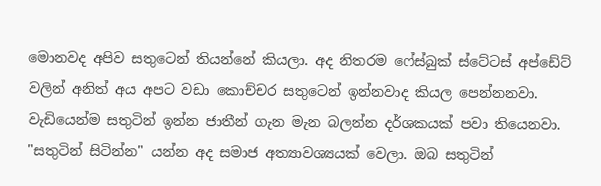මොනවද අපිව සතුටෙන් තියන්නේ කියලා. අද නිතරම ෆේස්බුක් ස්ටේටස් අප්ඩේට් වලින් අනිත් අය අපට වඩා කොච්චර සතුටෙන් ඉන්නවාද කියල පෙන්නනවා. වැඩියෙන්ම සතුටින් ඉන්න ජාතීන් ගැන මැන බලන්න දර්ශකයක් පවා තියෙනවා. "සතුටින් සිටින්න" යන්න අද සමාජ අත්‍යාවශ්‍යයක් වෙලා. ඔබ සතුටින්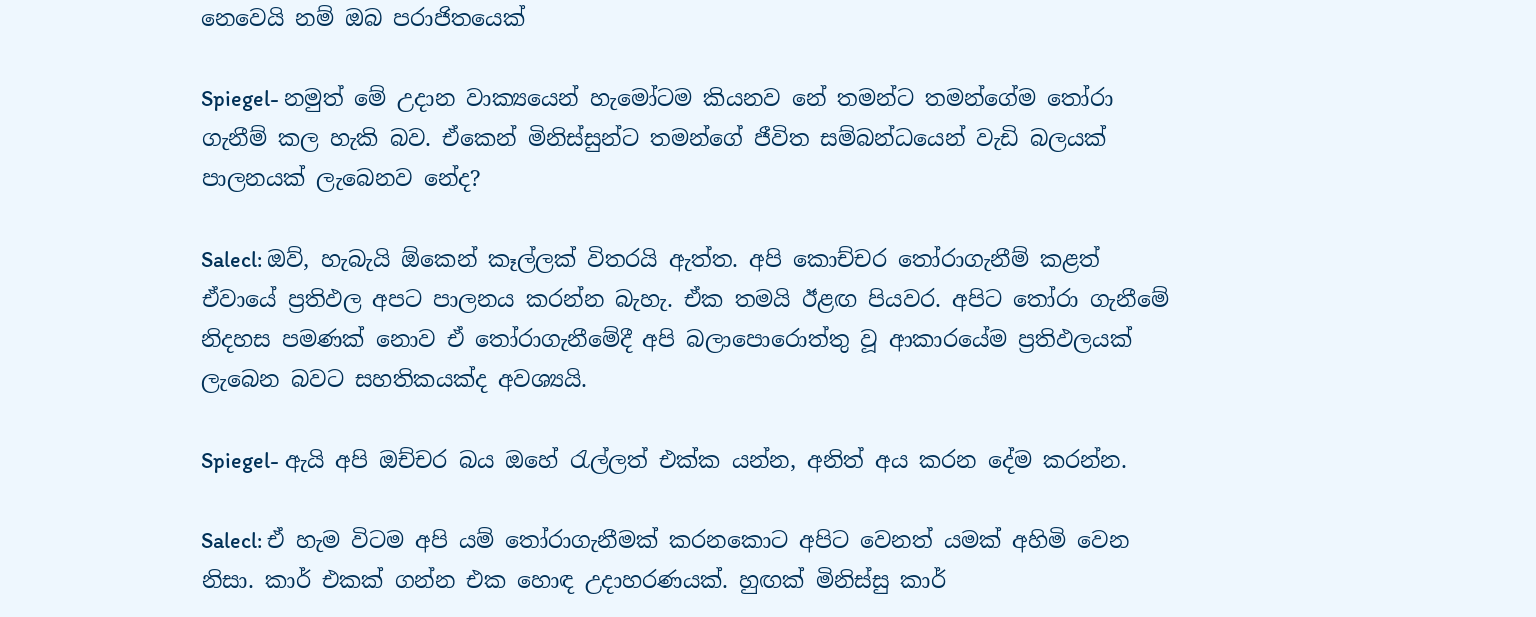නෙවෙයි නම් ඔබ පරාජිතයෙක්

Spiegel- නමුත් මේ උදාන වාක්‍යයෙන් හැමෝටම කියනව නේ තමන්ට තමන්ගේම තෝරා ගැනීම් කල හැකි බව. ඒකෙන් මිනිස්සුන්ට තමන්ගේ ජීවිත සම්බන්ධයෙන් වැඩි බලයක් පාලනයක් ලැබෙනව නේද?

Salecl: ඔව්, හැබැයි ඕකෙන් කෑල්ලක් විතරයි ඇත්ත. අපි කොච්චර තෝරාගැනීම් කළත් ඒවායේ ප්‍රතිඵල අපට පාලනය කරන්න බැහැ. ඒක තමයි ඊළඟ පියවර. අපිට තෝරා ගැනීමේ නිදහස පමණක් නොව ඒ තෝරාගැනීමේදී අපි බලාපොරොත්තු වූ ආකාරයේම ප්‍රතිඵලයක් ලැබෙන බවට සහතිකයක්ද අවශ්‍යයි.

Spiegel- ඇයි අපි ඔච්චර බය ඔහේ රැල්ලත් එක්ක යන්න, අනිත් අය කරන දේම කරන්න.

Salecl: ඒ හැම විටම අපි යම් තෝරාගැනීමක් කරනකොට අපිට වෙනත් යමක් අහිමි වෙන නිසා. කාර් එකක් ගන්න එක හොඳ උදාහරණයක්. හුඟක් මිනිස්සු කාර්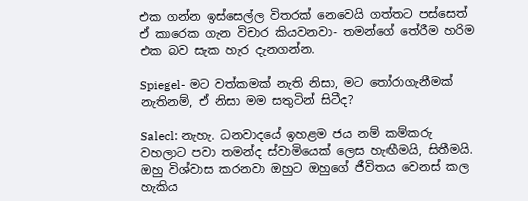එක ගන්න ඉස්සෙල්ල විතරක් නෙවෙයි ගත්තට පස්සෙත් ඒ කාරෙක ගැන විචාර කියවනවා- තමන්ගේ තේරීම හරිම එක බව සැක හැර දැනගන්න.

Spiegel- මට වත්කමක් නැති නිසා, මට තෝරාගැනීමක් නැතිනම්, ඒ නිසා මම සතුටින් සිටීද?

Salecl: නැහැ. ධනවාදයේ ඉහළම ජය නම් කම්කරු වහලාට පවා තමන්ද ස්වාමියෙක් ලෙස හැඟීමයි, සිතීමයි. ඔහු විශ්වාස කරනවා ඔහුට ඔහුගේ ජීවිතය වෙනස් කල හැකිය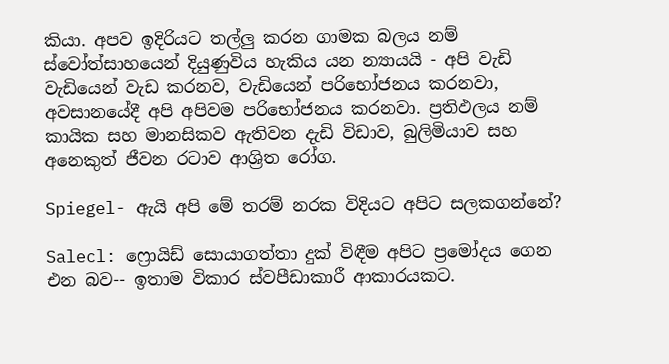කියා. අපව ඉදිරියට තල්ලු කරන ගාමක බලය නම් ස්වෝත්සාහයෙන් දියුණුවිය හැකිය යන න්‍යායයි - අපි වැඩි වැඩියෙන් වැඩ කරනව, වැඩියෙන් පරිභෝජනය කරනවා, අවසානයේදී අපි අපිවම පරිභෝජනය කරනවා. ප්‍රතිඵලය නම් කායික සහ මානසිකව ඇතිවන දැඩි විඩාව, බුලිමියාව සහ අනෙකුත් ජීවන රටාව ආශ්‍රිත රෝග.

Spiegel- ඇයි අපි මේ තරම් නරක විදියට අපිට සලකගන්නේ?

Salecl: ෆ්‍රොයිඩ් සොයාගත්තා දුක් විඳීම අපිට ප්‍රමෝදය ගෙන එන බව-- ඉතාම විකාර ස්වපීඩාකාරී ආකාරයකට.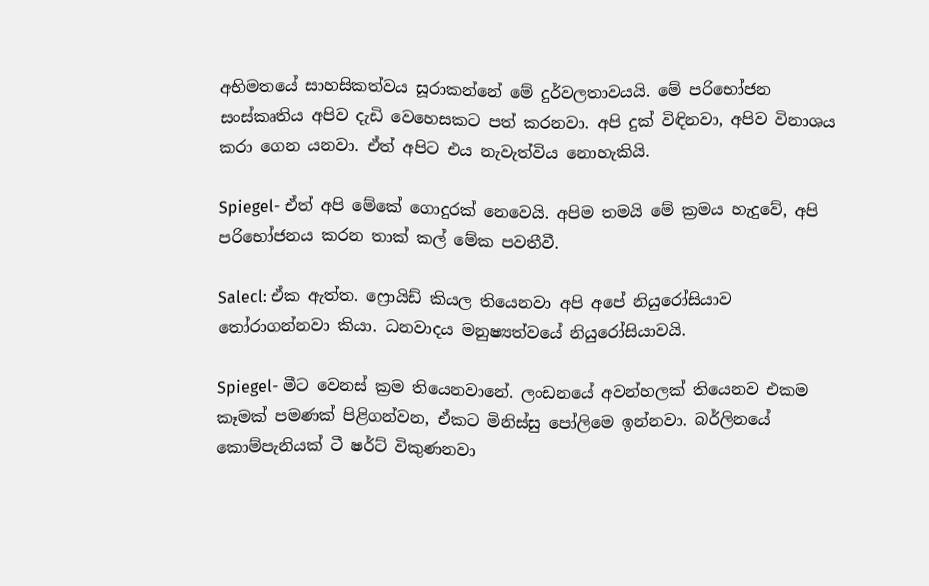අභිමතයේ සාහසිකත්වය සූරාකන්නේ මේ දුර්වලතාවයයි. මේ පරිභෝජන සංස්කෘතිය අපිව දැඩි වෙහෙසකට පත් කරනවා. අපි දුක් විඳිනවා, අපිව විනාශය කරා ගෙන යනවා. ඒත් අපිට එය නැවැත්විය නොහැකියි.

Spiegel- ඒත් අපි මේකේ ගොදුරක් නෙවෙයි. අපිම තමයි මේ ක්‍රමය හැදුවේ, අපි පරිභෝජනය කරන තාක් කල් මේක පවතීවී.

Salecl: ඒක ඇත්ත. ෆ්‍රොයිඩ් කියල තියෙනවා අපි අපේ නියුරෝසියාව තෝරාගන්නවා කියා. ධනවාදය මනුෂ්‍යත්වයේ නියුරෝසියාවයි.

Spiegel- මීට වෙනස් ක්‍රම තියෙනවානේ. ලංඩනයේ අවන්හලක් තියෙනව එකම කෑමක් පමණක් පිළිගන්වන, ඒකට මිනිස්සු පෝලිමෙ ඉන්නවා. බර්ලිනයේ කොම්පැනියක් ටී ෂර්ට් විකුණනවා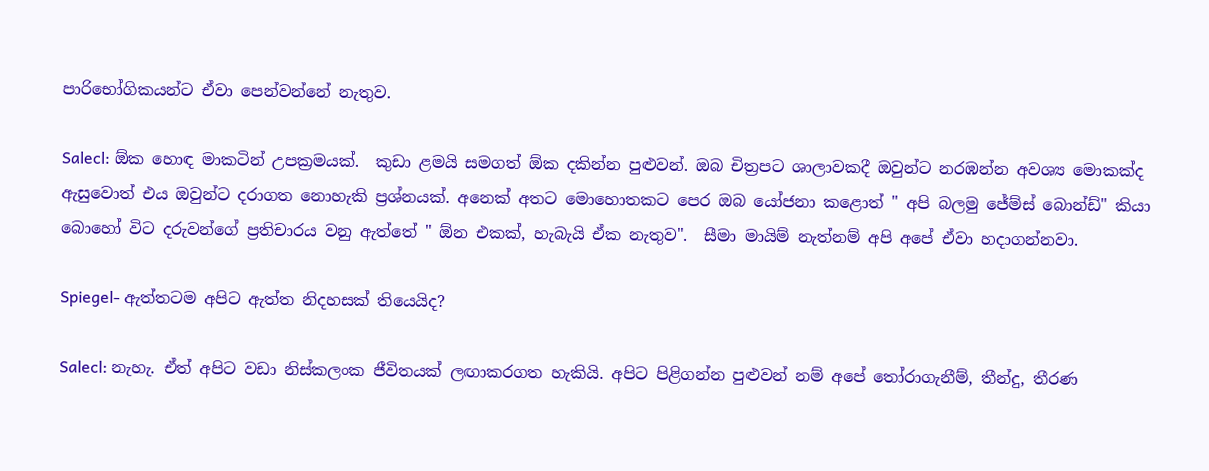පාරිභෝගිකයන්ට ඒවා පෙන්වන්නේ නැතුව.

Salecl: ඕක හොඳ මාකටින් උපක්‍රමයක්.  කුඩා ළමයි සමගත් ඕක දකින්න පුළුවන්. ඔබ චිත්‍රපට ශාලාවකදී ඔවුන්ට නරඹන්න අවශ්‍ය මොකක්ද ඇසුවොත් එය ඔවුන්ට දරාගත නොහැකි ප්‍රශ්නයක්. අනෙක් අතට මොහොතකට පෙර ඔබ යෝජනා කළොත් " අපි බලමු ජේම්ස් බොන්ඩ්" කියා බොහෝ විට දරුවන්ගේ ප්‍රතිචාරය වනු ඇත්තේ " ඕන එකක්, හැබැයි ඒක නැතුව".  සීමා මායිම් නැත්නම් අපි අපේ ඒවා හදාගන්නවා.

Spiegel- ඇත්තටම අපිට ඇත්ත නිදහසක් තියෙයිද?

Salecl: නැහැ. ඒත් අපිට වඩා නිස්කලංක ජීවිතයක් ලඟාකරගත හැකියි. අපිට පිළිගන්න පුළුවන් නම් අපේ තෝරාගැනීම්, තීන්දු, තීරණ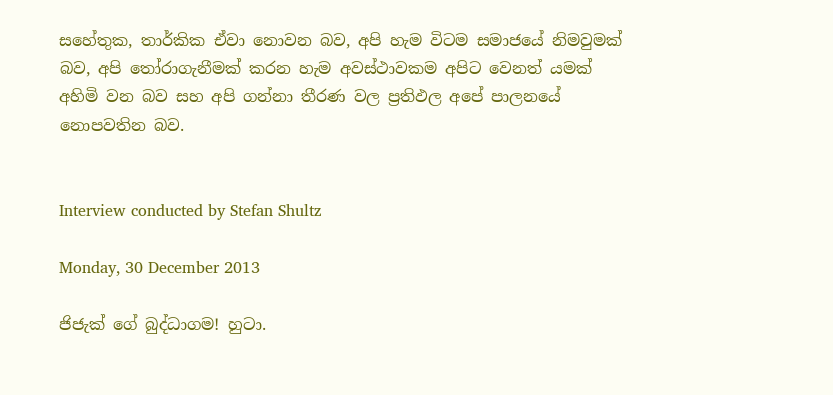සහේතුක, තාර්කික ඒවා නොවන බව, අපි හැම විටම සමාජයේ නිමවුමක් බව, අපි තෝරාගැනීමක් කරන හැම අවස්ථාවකම අපිට වෙනත් යමක් අහිමි වන බව සහ අපි ගන්නා තීරණ වල ප්‍රතිඵල අපේ පාලනයේ නොපවතින බව.


Interview conducted by Stefan Shultz

Monday, 30 December 2013

ජිජැක් ගේ බුද්ධාගම! හුටා.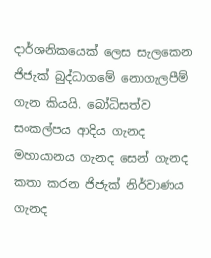දාර්ශනිකයෙක් ලෙස සැලකෙන ජිජැක් බුද්ධාගමේ නොගැලපීම් ගැන කියයි. බෝධිසත්ව සංකල්පය ආදිය ගැනද මහායානය ගැනද සෙන් ගැනද කතා කරන ජිජැක් නිර්වාණය ගැනද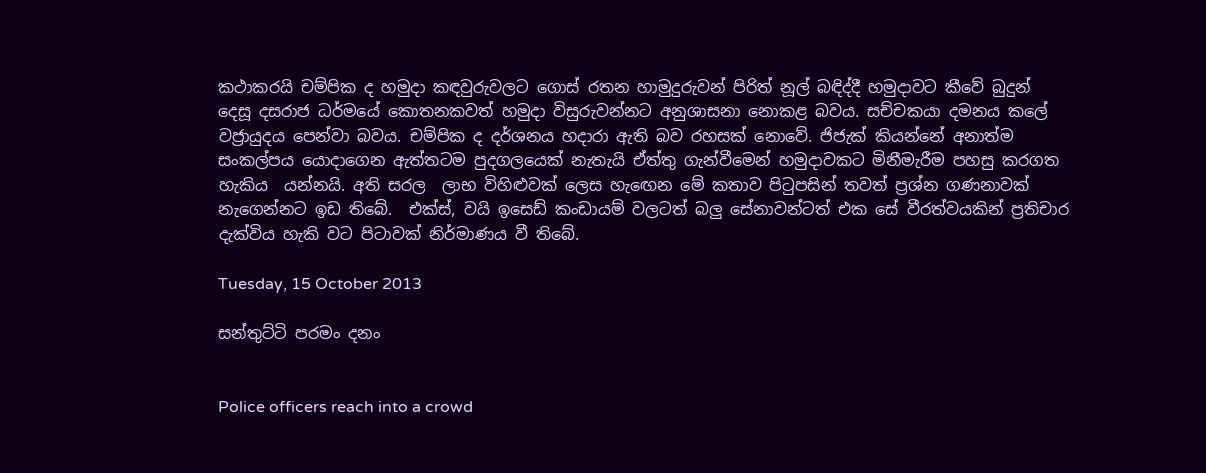කථාකරයි චම්පික ද හමුදා කඳවුරුවලට ගොස් රතන හාමුදුරුවන් පිරිත් නූල් බඳිද්දී හමුදාවට කීවේ බුදුන් දෙසූ දසරාජ ධර්මයේ කොතනකවත් හමුදා විසුරුවන්නට අනුශාසනා නොකළ බවය. සච්චකයා දමනය කලේ වජ්‍රායුදය පෙන්වා බවය. චම්පික ද දර්ශනය හදාරා ඇති බව රහසක් නොවේ. ජිජැක් කියන්නේ අනාත්ම සංකල්පය යොදාගෙන ඇත්තටම පුදගලයෙක් නැතැයි ඒත්තු ගැන්වීමෙන් හමුදාවකට මිනීමැරීම පහසු කරගත හැකිය  යන්නයි. අති සරල  ලාභ විහිළුවක් ලෙස හැඟෙන මේ කතාව පිටුපසින් තවත් ප්‍රශ්න ගණනාවක් නැගෙන්නට ඉඩ තිබේ.  එක්ස්, වයි ඉසෙඩ් කංඩායම් වලටත් බලු සේනාවන්ටත් එක සේ වීරත්වයකින් ප්‍රතිචාර දැක්විය හැකි වට පිටාවක් නිර්මාණය වී තිබේ.

Tuesday, 15 October 2013

සන්තුට්ටි පරමං දනං


Police officers reach into a crowd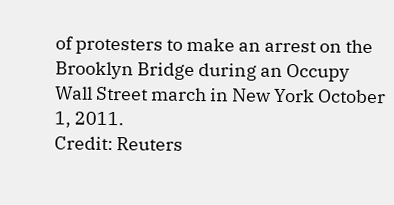of protesters to make an arrest on the Brooklyn Bridge during an Occupy Wall Street march in New York October 1, 2011.
Credit: Reuters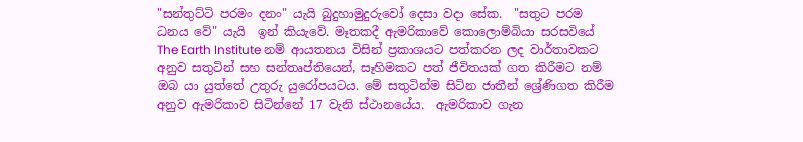"සන්තුට්ටි පරමං දනං" යැයි බුදුහාමුදුරුවෝ දෙසා වදා සේක.  "සතුට පරම ධනය වේ" යැයි  ඉන් කියැවේ. මෑතකදී ඇමරිකාවේ කොලොම්බියා සරසවියේ  The Earth Institute නම් ආයතනය විසින් ප්‍රකාශයට පත්කරන ලද වාර්තාවකට අනුව සතුටින් සහ සන්තෘප්තියෙන්, සෑහිමකට පත් ජීවිතයක් ගත කිරීමට නම් ඔබ යා යුත්තේ උතුරු යුරෝපයටය. මේ සතුටින්ම සිටින ජාතීන් ශ්‍රේණිගත කිරීම අනුව ඇමරිකාව සිටින්නේ 17 වැනි ස්ථානයේය.  ඇමරිකාව ගැන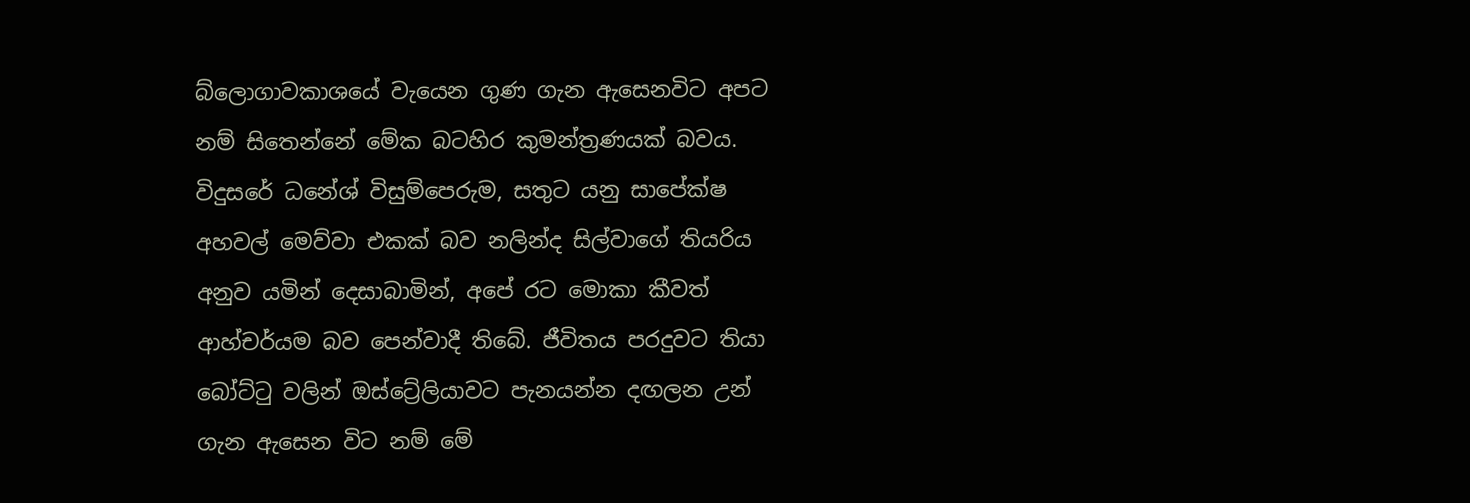බ්ලොගාවකාශයේ වැයෙන ගුණ ගැන ඇසෙනවිට අපට නම් සිතෙන්නේ මේක බටහිර කුමන්ත්‍රණයක් බවය. විදුසරේ ධනේශ් විසුම්පෙරුම, සතුට යනු සාපේක්ෂ අහවල් මෙව්වා එකක් බව නලින්ද සිල්වාගේ තියරිය අනුව යමින් දෙසාබාමින්, අපේ රට මොකා කීවත් ආහ්චර්යම බව පෙන්වාදී තිබේ. ජීවිතය පරදුවට තියා බෝට්ටු වලින් ඔස්ට්‍රේලියාවට පැනයන්න දඟලන උන් ගැන ඇසෙන විට නම් මේ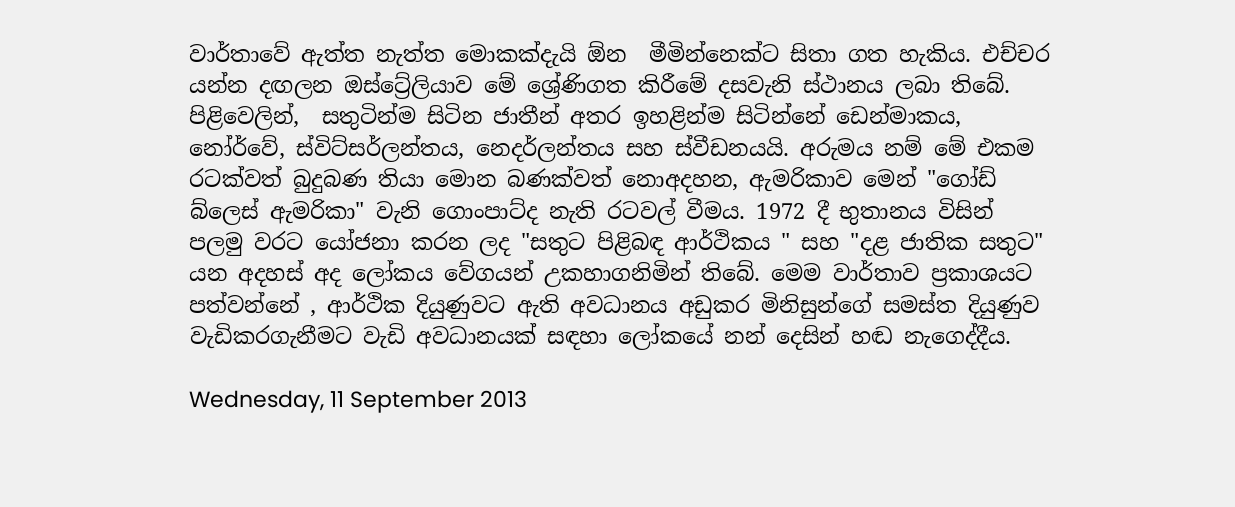වාර්තාවේ ඇත්ත නැත්ත මොකක්දැයි ඕන  මීමින්නෙක්ට සිතා ගත හැකිය. එච්චර යන්න දඟලන ඔස්ට්‍රේලියාව මේ ශ්‍රේණිගත කිරීමේ දසවැනි ස්ථානය ලබා තිබේ. පිළිවෙලින්,  සතුටින්ම සිටින ජාතීන් අතර ඉහළින්ම සිටින්නේ ඩෙන්මාකය, නෝර්වේ, ස්විට්සර්ලන්තය, නෙදර්ලන්තය සහ ස්වීඩනයයි. අරුමය නම් මේ එකම රටක්වත් බුදුබණ තියා මොන බණක්වත් නොඅදහන, ඇමරිකාව මෙන් "ගෝඩ් බ්ලෙස් ඇමරිකා" වැනි ගොංපාට්ද නැති රටවල් වීමය. 1972 දී භුතානය විසින් පලමු වරට යෝජනා කරන ලද "සතුට පිළිබඳ ආර්ථිකය " සහ "දළ ජාතික සතුට" යන අදහස් අද ලෝකය වේගයන් උකහාගනිමින් තිබේ. මෙම වාර්තාව ප්‍රකාශයට පත්වන්නේ , ආර්ථික දියුණුවට ඇති අවධානය අඩුකර මිනිසුන්ගේ සමස්ත දියුණුව වැඩිකරගැනීමට වැඩි අවධානයක් සඳහා ලෝකයේ නන් දෙසින් හඬ නැගෙද්දීය.

Wednesday, 11 September 2013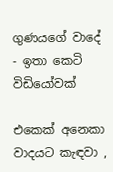ගුණයගේ වාදේ - ඉතා කෙටි විඩියෝවක්

එකෙක් අනෙකා වාදයට කැඳවා ,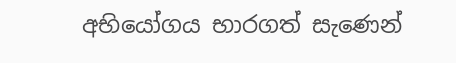අභියෝගය භාරගත් සැණෙන්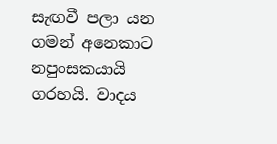සැඟවී පලා යන ගමන් අනෙකාට නපුංසකයායි ගරහයි. වාදය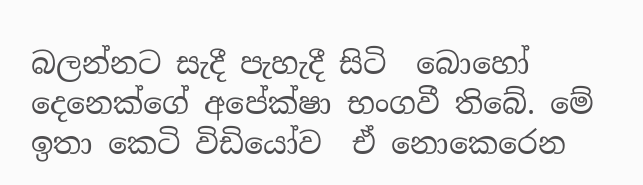බලන්නට සැදී පැහැදී සිටි  බොහෝ දෙනෙක්ගේ අපේක්ෂා භංගවී තිබේ. මේ ඉතා කෙටි විඩියෝව  ඒ නොකෙරෙන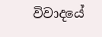විවාදයේ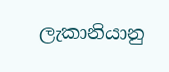ලැකානියානු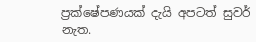ප්‍රක්ෂේපණයක් දැයි අපටත් සුවර් නැත.